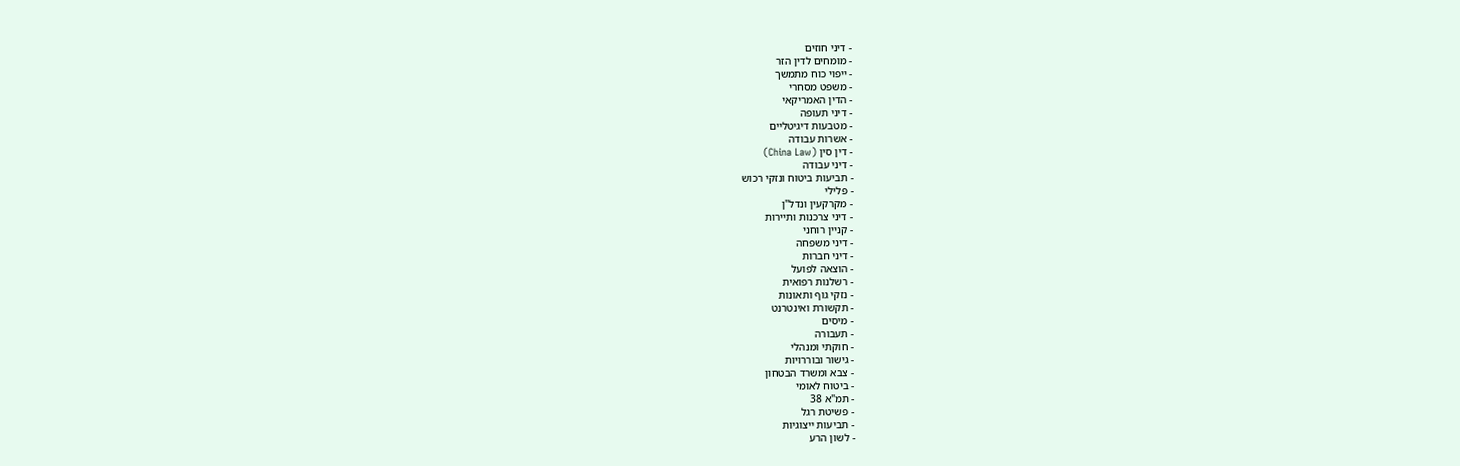- דיני חוזים
- מומחים לדין הזר
- ייפוי כוח מתמשך
- משפט מסחרי
- הדין האמריקאי
- דיני תעופה
- מטבעות דיגיטליים
- אשרות עבודה
- דין סין (China Law)
- דיני עבודה
- תביעות ביטוח ונזקי רכוש
- פלילי
- מקרקעין ונדל"ן
- דיני צרכנות ותיירות
- קניין רוחני
- דיני משפחה
- דיני חברות
- הוצאה לפועל
- רשלנות רפואית
- נזקי גוף ותאונות
- תקשורת ואינטרנט
- מיסים
- תעבורה
- חוקתי ומנהלי
- גישור ובוררויות
- צבא ומשרד הבטחון
- ביטוח לאומי
- תמ"א 38
- פשיטת רגל
- תביעות ייצוגיות
- לשון הרע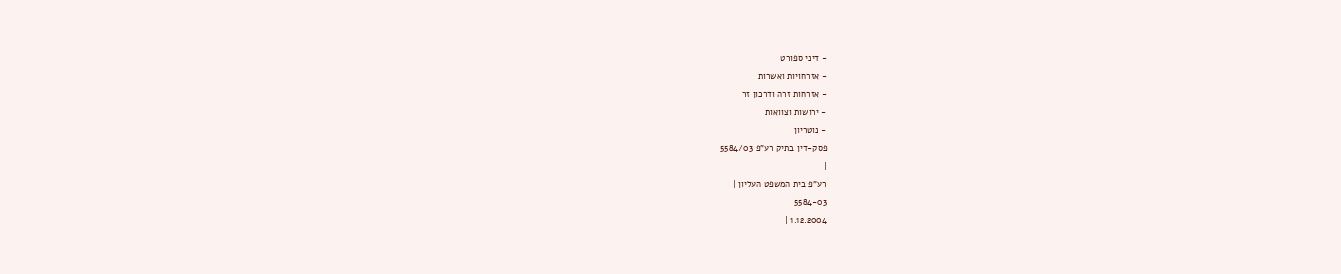- דיני ספורט
- אזרחויות ואשרות
- אזרחות זרה ודרכון זר
- ירושות וצוואות
- נוטריון
פסק-דין בתיק רע"פ 5584/03
|
רע"פ בית המשפט העליון |
5584-03
1.12.2004 |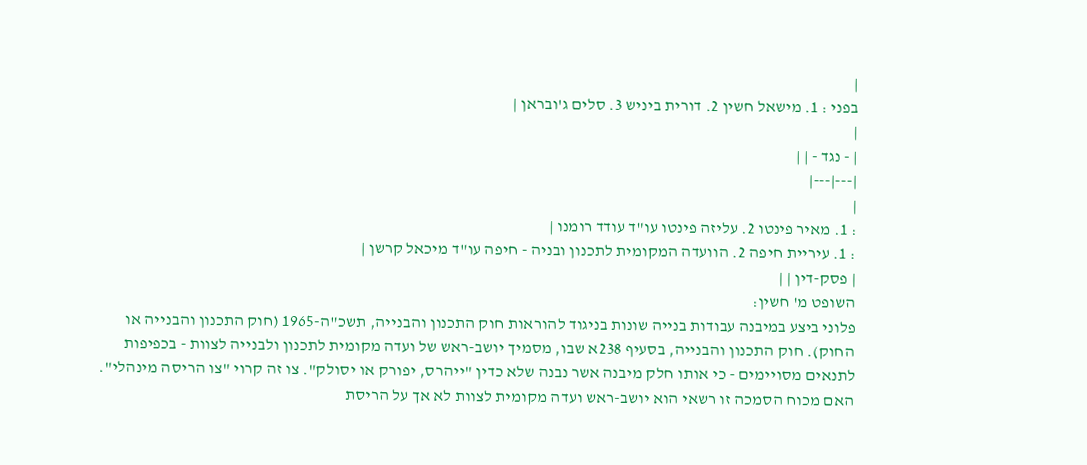|
בפני : 1. מישאל חשין 2. דורית ביניש 3. סלים ג'ובראן |
|
| - נגד - | |
|---|---|
|
: 1. מאיר פינטו 2. עליזה פינטו עו"ד עודד רומנו |
: 1. עיריית חיפה 2. הוועדה המקומית לתכנון ובניה - חיפה עו"ד מיכאל קרשן |
| פסק-דין | |
השופט מ' חשין:
פלוני ביצע במיבנה עבודות בנייה שונות בניגוד להוראות חוק התכנון והבנייה, תשכ"ה-1965 (חוק התכנון והבנייה או החוק). חוק התכנון והבנייה, בסעיף 238א שבו, מסמיך יושב-ראש של ועדה מקומית לתכנון ולבנייה לצוות - בכפיפות לתנאים מסויימים - כי אותו חלק מיבנה אשר נבנה שלא כדין "ייהרס, יפורק או יסולק". צו זה קרוי "צו הריסה מינהלי". האם מכוח הסמכה זו רשאי הוא יושב-ראש ועדה מקומית לצוות לא אך על הריסת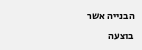הבנייה אשר בוצעה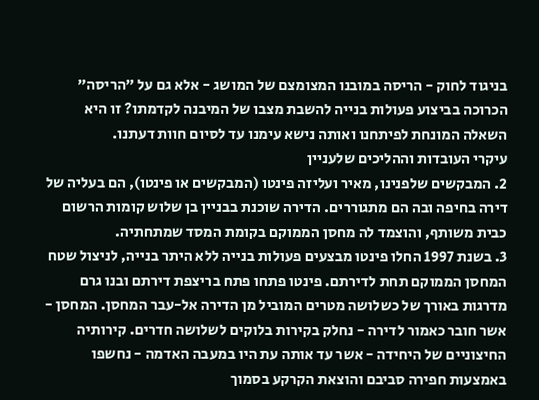בניגוד לחוק - הריסה במובנו המצומצם של המושג - אלא גם על "הריסה" הכרוכה בביצוע פעולות בנייה להשבת מצבו של המיבנה לקדמתו? זו היא השאלה המונחת לפיתחנו ואותה נישא עימנו עד לסיום חוות דעתנו.
עיקרי העובדות וההליכים שלעניין
2. המבקשים שלפנינו, מאיר ועליזה פינטו (המבקשים או פינטו), הם בעליה של דירה בחיפה ובה הם מתגוררים. הדירה שוכנת בבניין בן שלוש קומות הרשום כבית משותף, והוצמד לה מחסן הממוקם בקומת המסד שמתחתיה.
3. בשנת 1997 החלו פינטו מבצעים פעולות בנייה ללא היתר בנייה, לניצול שטח המחסן הממוקם תחת לדירתם. פינטו פתחו פתח בריצפת דירתם ובנו גרם מדרגות באורך של כשלושה מטרים המוביל מן הדירה אל-עבר המחסן. המחסן - אשר חובר כאמור לדירה - נחלק בקירות בלוקים לשלושה חדרים. קירותיה החיצוניים של היחידה - אשר עד אותה עת היו במעבה האדמה - נחשפו באמצעות חפירה סביבם והוצאת הקרקע בסמוך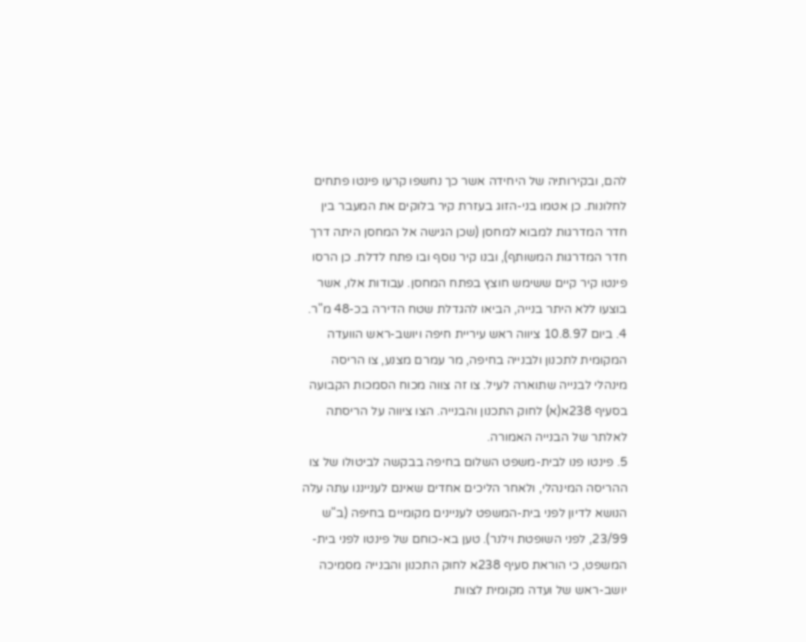להם, ובקירותיה של היחידה אשר כך נחשפו קרעו פינטו פתחים לחלונות. כן אטמו בני-הזוג בעזרת קיר בלוקים את המעבר בין חדר המדרגות למבוא למחסן (שכן הגישה אל המחסן היתה דרך חדר המדרגות המשותף), ובנו קיר נוסף ובו פתח לדלת. כן הרסו פינטו קיר קיים ששימש חוצץ בפתח המחסן. עבודות אלו, אשר בוצעו ללא היתר בנייה, הביאו להגדלת שטח הדירה בכ-48 מ"ר.
4. ביום 10.8.97 ציווה ראש עיריית חיפה ויושב-ראש הוועדה המקומית לתכנון ולבנייה בחיפה, מר עמרם מצנע, צו הריסה מינהלי לבנייה שתוארה לעיל. צו זה צווה מכוח הסמכות הקבועה בסעיף 238א(א) לחוק התכנון והבנייה. הצו ציווה על הריסתה לאלתר של הבנייה האמורה.
5. פינטו פנו לבית-משפט השלום בחיפה בבקשה לביטולו של צו ההריסה המינהלי, ולאחר הליכים אחדים שאינם לענייננו עתה עלה הנושא לדיון לפני בית-המשפט לעניינים מקומיים בחיפה (ב"ש 23/99, לפני השופטת וילנר). טען בא-כוחם של פינטו לפני בית-המשפט, כי הוראת סעיף 238א לחוק התכנון והבנייה מסמיכה יושב-ראש של ועדה מקומית לצוות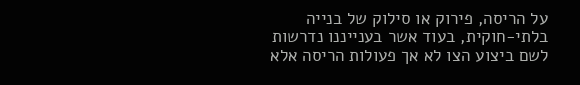על הריסה, פירוק או סילוק של בנייה בלתי-חוקית, בעוד אשר בענייננו נדרשות לשם ביצוע הצו לא אך פעולות הריסה אלא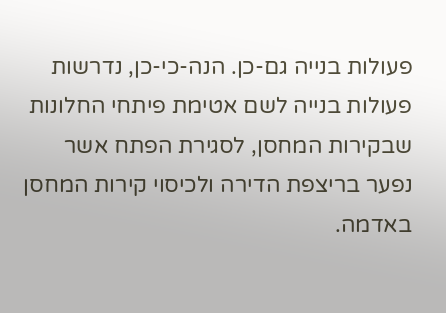פעולות בנייה גם-כן. הנה-כי-כן, נדרשות פעולות בנייה לשם אטימת פיתחי החלונות שבקירות המחסן, לסגירת הפתח אשר נפער בריצפת הדירה ולכיסוי קירות המחסן באדמה.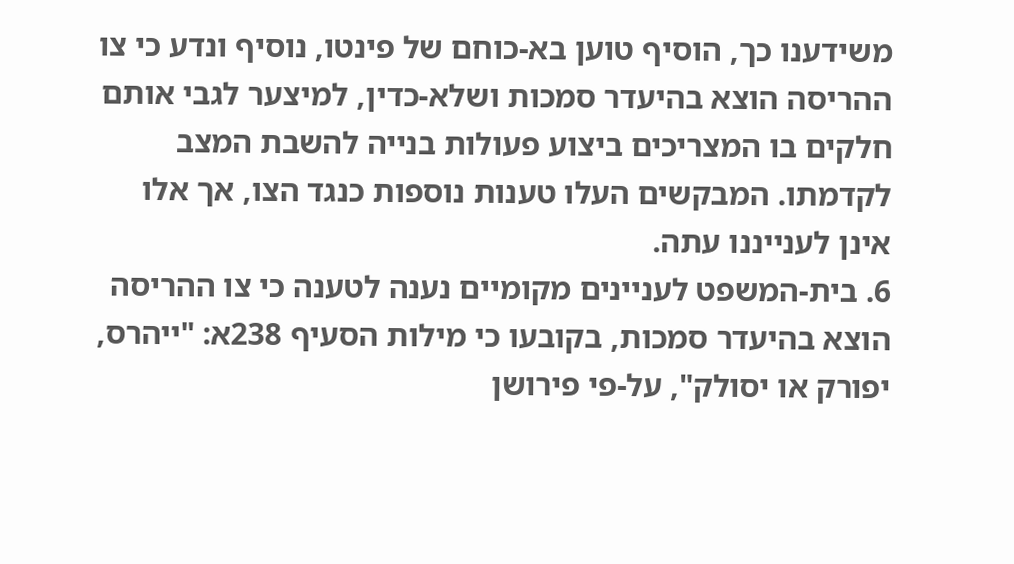משידענו כך, הוסיף טוען בא-כוחם של פינטו, נוסיף ונדע כי צו ההריסה הוצא בהיעדר סמכות ושלא-כדין, למיצער לגבי אותם חלקים בו המצריכים ביצוע פעולות בנייה להשבת המצב לקדמתו. המבקשים העלו טענות נוספות כנגד הצו, אך אלו אינן לענייננו עתה.
6. בית-המשפט לעניינים מקומיים נענה לטענה כי צו ההריסה הוצא בהיעדר סמכות, בקובעו כי מילות הסעיף 238א: "ייהרס, יפורק או יסולק", על-פי פירושן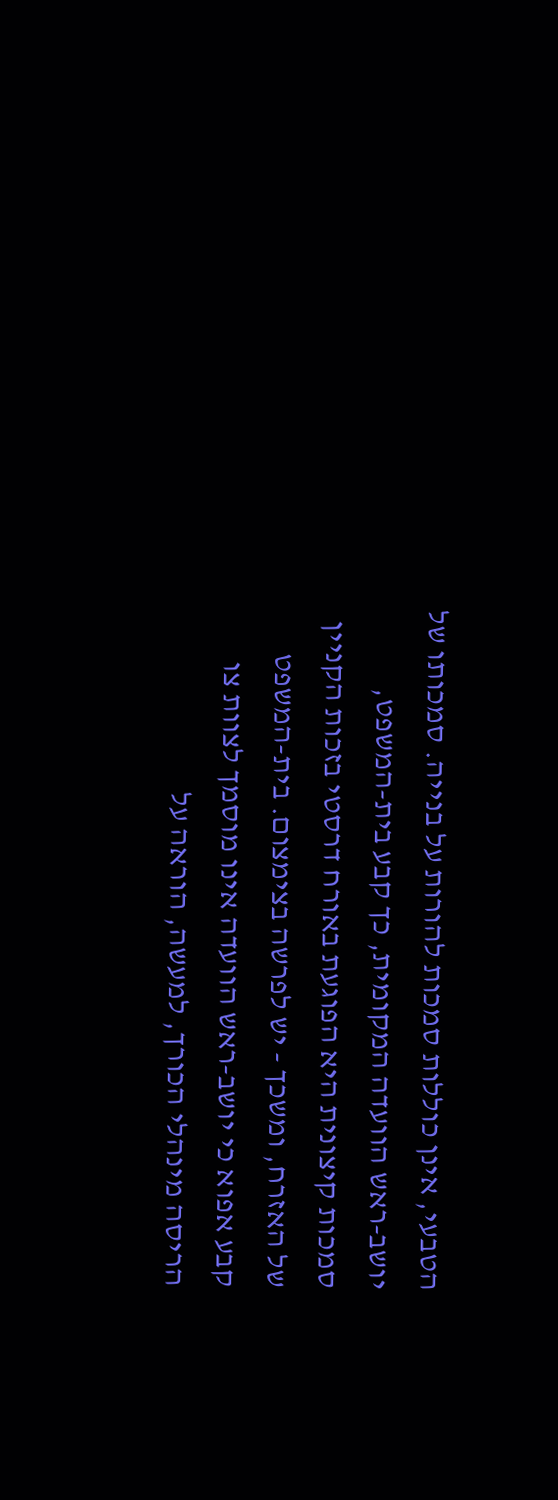הטבעי, אינן כוללות סמכות להורות על בנייה. סמכותו של יושב-ראש הוועדה המקומית, כך קבע בית-המשפט, סמכות קיצונית היא הפוגעת באורח דרסטי בזכות הקניין של האזרח, ומשכך - יש לפרשה בצימצום. בית-המשפט קבע אפוא כי יושב-ראש הוועדה אינו מוסמך לצוות צו הריסה מינהלי הכורך, למעשה, הוראה על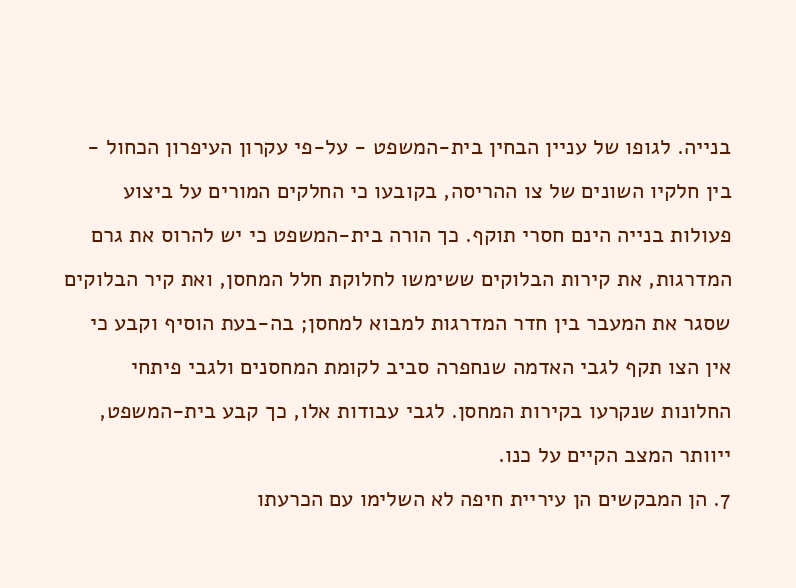בנייה. לגופו של עניין הבחין בית-המשפט - על-פי עקרון העיפרון הכחול - בין חלקיו השונים של צו ההריסה, בקובעו כי החלקים המורים על ביצוע פעולות בנייה הינם חסרי תוקף. כך הורה בית-המשפט כי יש להרוס את גרם המדרגות, את קירות הבלוקים ששימשו לחלוקת חלל המחסן, ואת קיר הבלוקים שסגר את המעבר בין חדר המדרגות למבוא למחסן; בה-בעת הוסיף וקבע כי אין הצו תקף לגבי האדמה שנחפרה סביב לקומת המחסנים ולגבי פיתחי החלונות שנקרעו בקירות המחסן. לגבי עבודות אלו, כך קבע בית-המשפט, ייוותר המצב הקיים על כנו.
7. הן המבקשים הן עיריית חיפה לא השלימו עם הכרעתו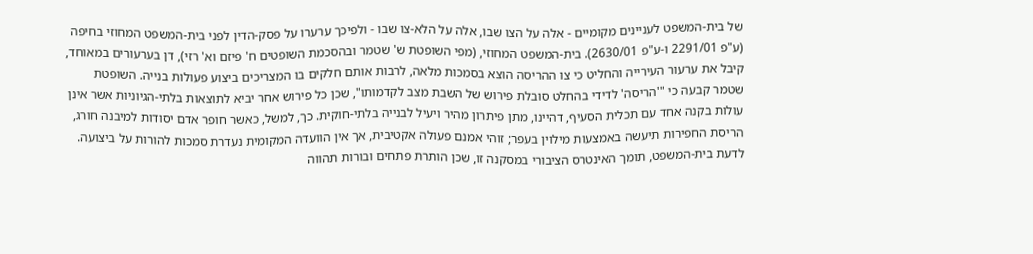של בית-המשפט לעניינים מקומיים - אלה על הצו שבו, אלה על הלא-צו שבו - ולפיכך ערערו על פסק-הדין לפני בית-המשפט המחוזי בחיפה (ע"פ 2291/01 ו-ע"פ 2630/01). בית-המשפט המחוזי, (מפי השופטת ש' שטמר ובהסכמת השופטים ח' פיזם וא' רזי), דן בערעורים במאוחד, קיבל את ערעור העירייה והחליט כי צו ההריסה הוצא בסמכות מלאה, לרבות אותם חלקים בו המצריכים ביצוע פעולות בנייה. השופטת שטמר קבעה כי "'הריסה' לדידי בהחלט סובלת פירוש של השבת מצב לקדמותו", שכן כל פירוש אחר יביא לתוצאות בלתי-הגיוניות אשר אינן עולות בקנה אחד עם תכלית הסעיף, דהיינו, מתן פיתרון מהיר ויעיל לבנייה בלתי-חוקית. כך, למשל, כאשר חופר אדם יסודות למיבנה חורג, הריסת החפירות תיעשה באמצעות מילוין בעפר; זוהי אמנם פעולה אקטיבית, אך אין הוועדה המקומית נעדרת סמכות להורות על ביצועה. לדעת בית-המשפט, תומך האינטרס הציבורי במסקנה זו, שכן הותרת פתחים ובורות תהווה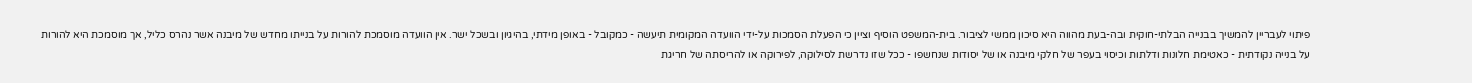פיתוי לעבריין להמשיך בבנייה הבלתי-חוקית ובה-בעת מהווה היא סיכון ממשי לציבור. בית-המשפט הוסיף וציין כי הפעלת הסמכות על-ידי הוועדה המקומית תיעשה - כמקובל - באופן מידתי, בהיגיון ובשכל ישר. אין הוועדה מוסמכת להורות על בנייתו מחדש של מיבנה אשר נהרס כליל, אך מוסמכת היא להורות על בנייה נקודתית - כאטימת חלונות ודלתות וכיסוי בעפר של חלקי מיבנה או של יסודות שנחשפו - ככל שזו נדרשת לסילוקה, לפירוקה או להריסתה של חריגת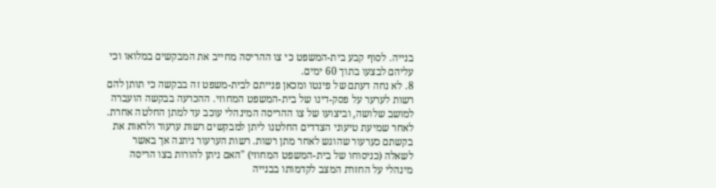בנייה. לסוף קבע בית-המשפט כי צו ההריסה מחייב את המבקשים במלואו וכי עליהם לבצעו בתוך 60 ימים.
8. לא נחה דעתם של פינטו ומכאן פנייתם לבית-משפט זה בבקשה כי תותן להם רשות לערער על פסק-דינו של בית-המשפט המחוזי. ההכרעה בבקשה הועברה למושב שלושה, וביצועו של צו ההריסה המינהלי עוכב עד למתן החלטה אחרת. לאחר שמיעת טיעוני הצדדים החלטנו ליתן למבקשים רשות ערעור ולראות את בקשתם כערעור שהוגש לאחר מתן רשות. רשות הערעור ניתנה אך באשר לשאלה (כניסוחו של בית-המשפט המחוזי) "האם ניתן להורות בצו הריסה מינהלי על החזרת המצב לקדמותו בבנייה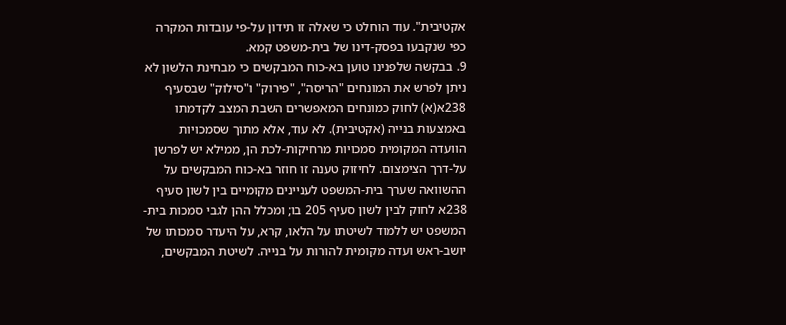אקטיבית". עוד הוחלט כי שאלה זו תידון על-פי עובדות המקרה כפי שנקבעו בפסק-דינו של בית-משפט קמא.
9. בבקשה שלפנינו טוען בא-כוח המבקשים כי מבחינת הלשון לא ניתן לפרש את המונחים "הריסה", "פירוק" ו"סילוק" שבסעיף 238א(א) לחוק כמונחים המאפשרים השבת המצב לקדמתו באמצעות בנייה (אקטיבית). לא עוד, אלא מתוך שסמכויות הוועדה המקומית סמכויות מרחיקות-לכת הן, ממילא יש לפרשן על-דרך הצימצום. לחיזוק טענה זו חוזר בא-כוח המבקשים על ההשוואה שערך בית-המשפט לעניינים מקומיים בין לשון סעיף 238א לחוק לבין לשון סעיף 205 בו; ומכלל ההן לגבי סמכות בית-המשפט יש ללמוד לשיטתו על הלאו, קרא, על היעדר סמכותו של יושב-ראש ועדה מקומית להורות על בנייה. לשיטת המבקשים,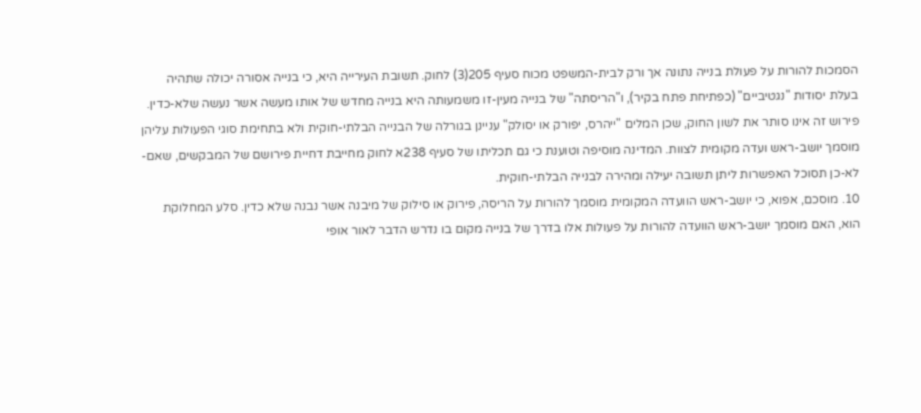הסמכות להורות על פעולת בנייה נתונה אך ורק לבית-המשפט מכוח סעיף 205(3) לחוק. תשובת העירייה היא, כי בנייה אסורה יכולה שתהיה בעלת יסודות "נגטיביים" (כפתיחת פתח בקיר), ו"הריסתה" של בנייה מעין-זו משמעותה היא בנייה מחדש של אותו מעשה אשר נעשה שלא-כדין. פירוש זה אינו סותר את לשון החוק, שכן המלים "ייהרס, יפורק או יסולק" עניינן בגורלה של הבנייה הבלתי-חוקית ולא בתחימת סוגי הפעולות עליהן מוסמך יושב-ראש ועדה מקומית לצוות. המדינה מוסיפה וטוענת כי גם תכליתו של סעיף 238א לחוק מחייבת דחיית פירושם של המבקשים, שאם-לא-כן תסוכל האפשרות ליתן תשובה יעילה ומהירה לבנייה הבלתי-חוקית.
10. מוסכם, אפוא, כי יושב-ראש הוועדה המקומית מוסמך להורות על הריסה, פירוק או סילוק של מיבנה אשר נבנה שלא כדין. סלע המחלוקת הוא, האם מוסמך יושב-ראש הוועדה להורות על פעולות אלו בדרך של בנייה מקום בו נדרש הדבר לאור אופי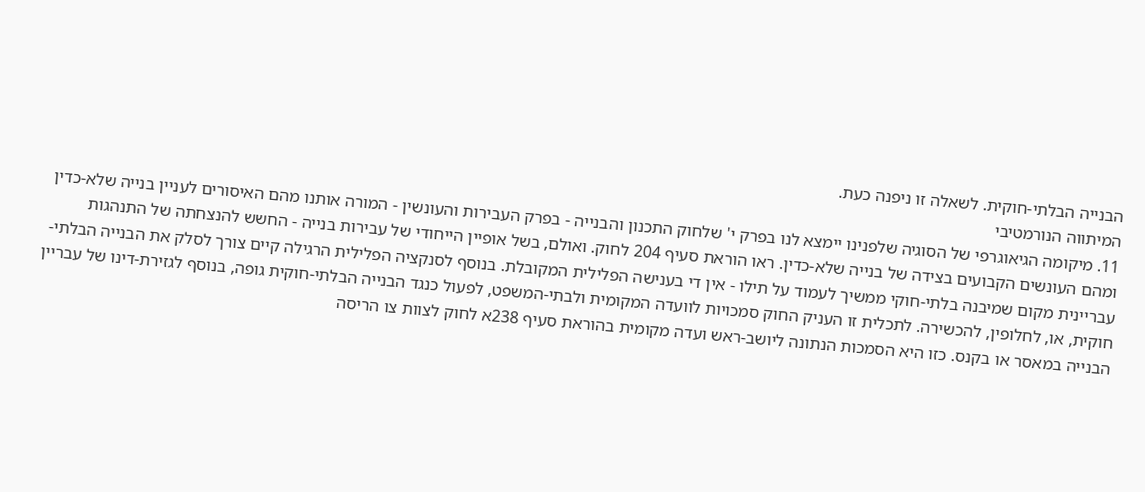הבנייה הבלתי-חוקית. לשאלה זו ניפנה כעת.
המיתווה הנורמטיבי
11. מיקומה הגיאוגרפי של הסוגיה שלפנינו יימצא לנו בפרק י' שלחוק התכנון והבנייה - בפרק העבירות והעונשין - המורה אותנו מהם האיסורים לעניין בנייה שלא-כדין ומהם העונשים הקבועים בצידה של בנייה שלא-כדין. ראו הוראת סעיף 204 לחוק. ואולם, בשל אופיין הייחודי של עבירות בנייה - החשש להנצחתה של התנהגות עבריינית מקום שמיבנה בלתי-חוקי ממשיך לעמוד על תילו - אין די בענישה הפלילית המקובלת. בנוסף לסנקציה הפלילית הרגילה קיים צורך לסלק את הבנייה הבלתי-חוקית, או, לחלופין, להכשירה. לתכלית זו העניק החוק סמכויות לוועדה המקומית ולבתי-המשפט, לפעול כנגד הבנייה הבלתי-חוקית גופה, בנוסף לגזירת-דינו של עבריין הבנייה במאסר או בקנס. כזו היא הסמכות הנתונה ליושב-ראש ועדה מקומית בהוראת סעיף 238א לחוק לצוות צו הריסה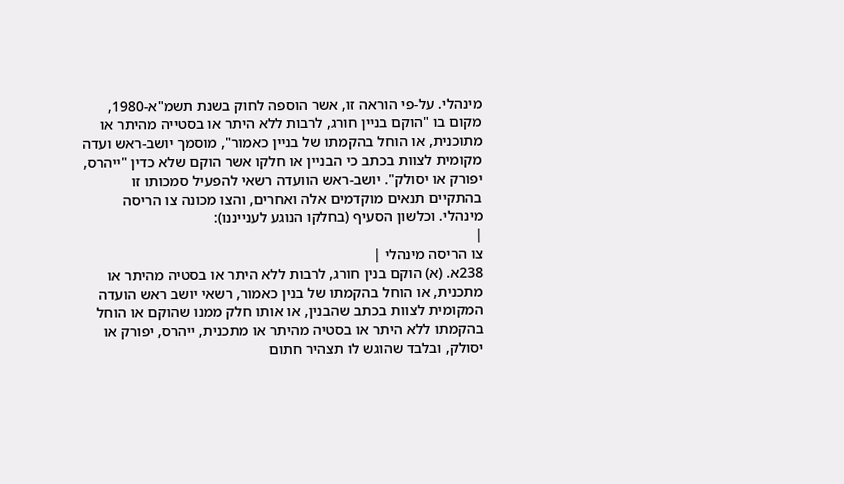מינהלי. על-פי הוראה זו, אשר הוספה לחוק בשנת תשמ"א-1980, מקום בו "הוקם בניין חורג, לרבות ללא היתר או בסטייה מהיתר או מתוכנית, או הוחל בהקמתו של בניין כאמור", מוסמך יושב-ראש ועדה מקומית לצוות בכתב כי הבניין או חלקו אשר הוקם שלא כדין "ייהרס, יפורק או יסולק". יושב-ראש הוועדה רשאי להפעיל סמכותו זו בהתקיים תנאים מוקדמים אלה ואחרים, והצו מכונה צו הריסה מינהלי. וכלשון הסעיף (בחלקו הנוגע לענייננו):
|
צו הריסה מינהלי |
238א. (א) הוקם בנין חורג, לרבות ללא היתר או בסטיה מהיתר או מתכנית, או הוחל בהקמתו של בנין כאמור, רשאי יושב ראש הועדה המקומית לצוות בכתב שהבנין, או אותו חלק ממנו שהוקם או הוחל בהקמתו ללא היתר או בסטיה מהיתר או מתכנית, ייהרס, יפורק או יסולק, ובלבד שהוגש לו תצהיר חתום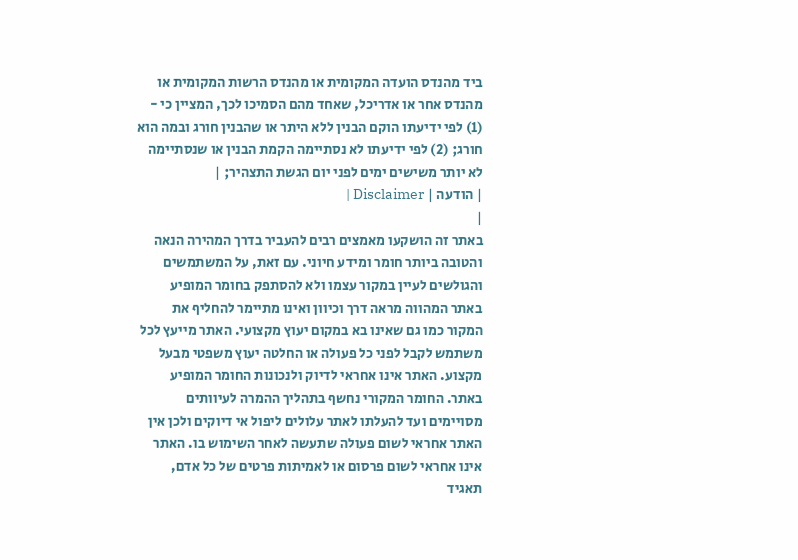ביד מהנדס הועדה המקומית או מהנדס הרשות המקומית או מהנדס אחר או אדריכל, שאחד מהם הסמיכו לכך, המציין כי - (1) לפי ידיעתו הוקם הבנין ללא היתר או שהבנין חורג ובמה הוא חורג; (2) לפי ידיעתו לא נסתיימה הקמת הבנין או שנסתיימה לא יותר משישים ימים לפני יום הגשת התצהיר; |
| הודעה | Disclaimer |
|
באתר זה הושקעו מאמצים רבים להעביר בדרך המהירה הנאה והטובה ביותר חומר ומידע חיוני. עם זאת, על המשתמשים והגולשים לעיין במקור עצמו ולא להסתפק בחומר המופיע באתר המהווה מראה דרך וכיוון ואינו מתיימר להחליף את המקור כמו גם שאינו בא במקום יעוץ מקצועי. האתר מייעץ לכל משתמש לקבל לפני כל פעולה או החלטה יעוץ משפטי מבעל מקצוע. האתר אינו אחראי לדיוק ולנכונות החומר המופיע באתר. החומר המקורי נחשף בתהליך ההמרה לעיוותים מסויימים ועד להעלתו לאתר עלולים ליפול אי דיוקים ולכן אין האתר אחראי לשום פעולה שתעשה לאחר השימוש בו. האתר אינו אחראי לשום פרסום או לאמיתות פרטים של כל אדם, תאגיד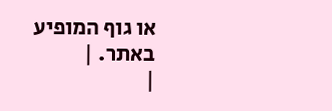או גוף המופיע באתר. |
|